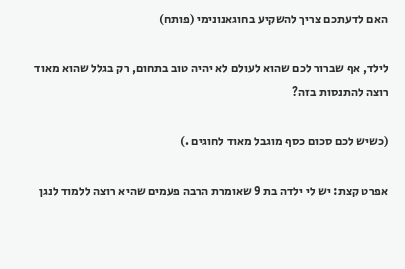האם לדעתכם צריך להשקיע בחוגאנונימי (פותח)

לילד, אף שברור לכם שהוא לעולם לא יהיה טוב בתחום, רק בגלל שהוא מאוד רוצה להתנסות בזה?

(כשיש לכם סכום כסף מוגבל מאוד לחוגים .)

אפרט קצת: יש לי ילדה בת 9 שאומרת הרבה פעמים שהיא רוצה ללמוד לנגן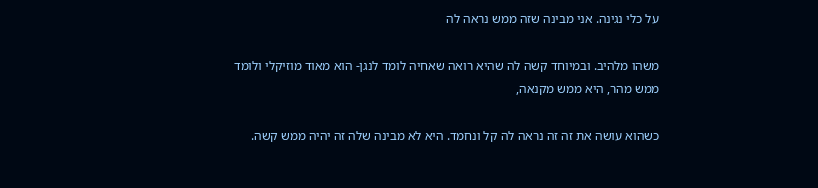על כלי נגינה. אני מבינה שזה ממש נראה לה

משהו מלהיב. ובמיוחד קשה לה שהיא רואה שאחיה לומד לנגן- הוא מאוד מוזיקלי ולומד ממש מהר, היא ממש מקנאה,

כשהוא עושה את זה זה נראה לה קל ונחמד. היא לא מבינה שלה זה יהיה ממש קשה.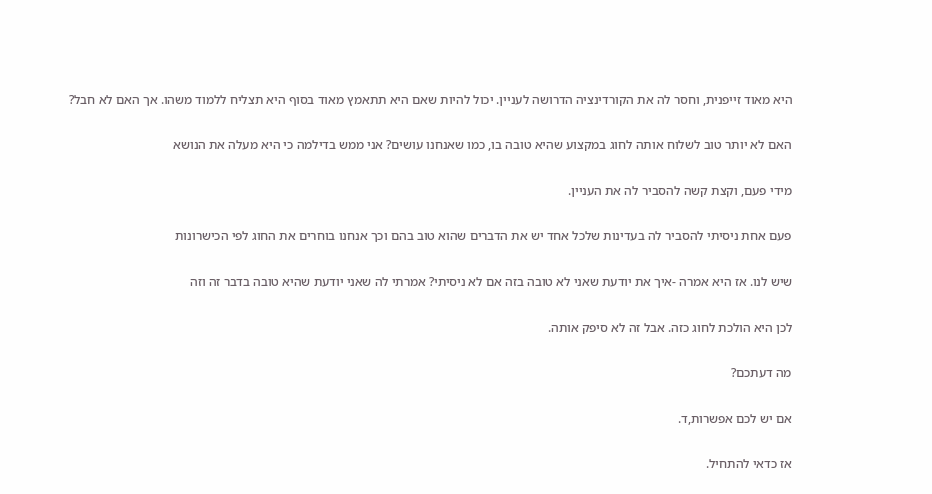היא מאוד זייפנית, וחסר לה את הקורדינציה הדרושה לעניין. יכול להיות שאם היא תתאמץ מאוד בסוף היא תצליח ללמוד משהו. אך האם לא חבל?

האם לא יותר טוב לשלוח אותה לחוג במקצוע שהיא טובה בו, כמו שאנחנו עושים? אני ממש בדילמה כי היא מעלה את הנושא

מידי פעם, וקצת קשה להסביר לה את העניין.

פעם אחת ניסיתי להסביר לה בעדינות שלכל אחד יש את הדברים שהוא טוב בהם וכך אנחנו בוחרים את החוג לפי הכישרונות

שיש לנו. אז היא אמרה -איך את יודעת שאני לא טובה בזה אם לא ניסיתי? אמרתי לה שאני יודעת שהיא טובה בדבר זה וזה

לכן היא הולכת לחוג כזה. אבל זה לא סיפק אותה.

מה דעתכם?

אם יש לכם אפשרות,ד.

אז כדאי להתחיל.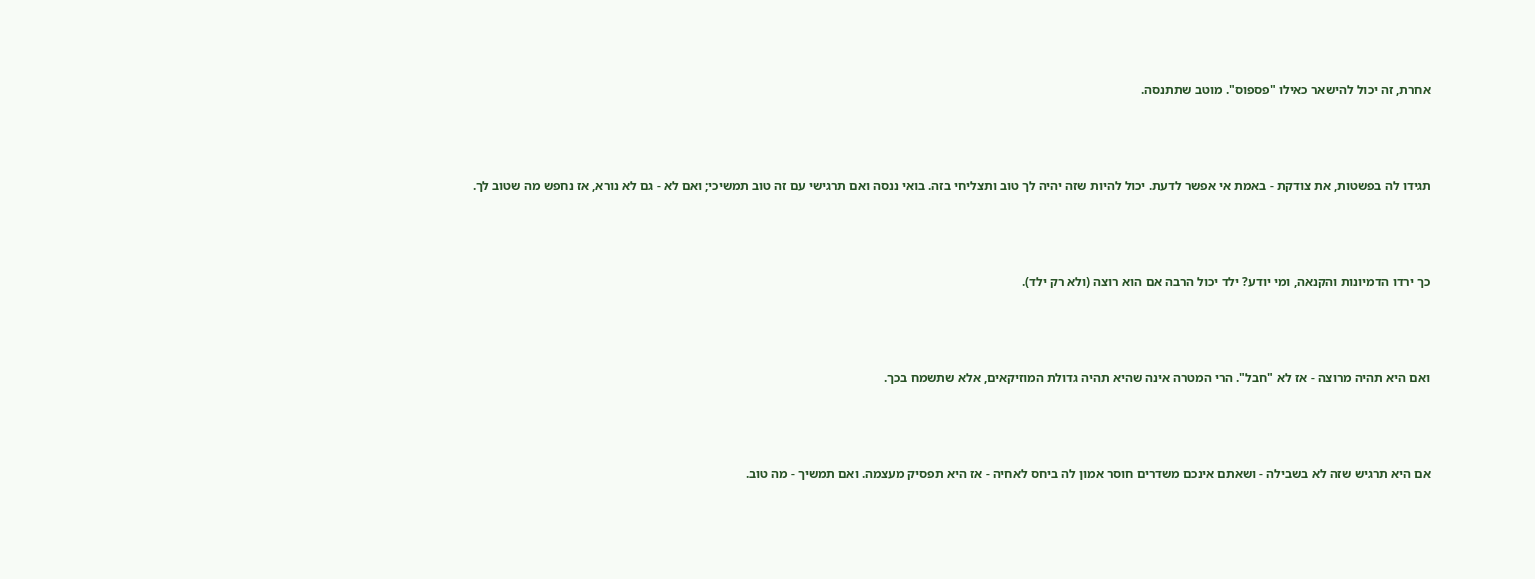אחרת, זה יכול להישאר כאילו "פספוס". מוטב שתתנסה.



תגידו לה בפשטות, את צודקת - באמת אי אפשר לדעת. יכול להיות שזה יהיה לך טוב ותצליחי בזה. בואי ננסה ואם תרגישי עם זה טוב תמשיכי; ואם לא - גם לא נורא, אז נחפש מה שטוב לך.



כך ירדו הדמיונות והקנאה, ומי יודע? ילד יכול הרבה אם הוא רוצה (ולא רק ילד).



ואם היא תהיה מרוצה - אז לא "חבל". הרי המטרה אינה שהיא תהיה גדולת המוזיקאים, אלא שתשמח בכך.



אם היא תרגיש שזה לא בשבילה - ושאתם אינכם משדרים חוסר אמון לה ביחס לאחיה - אז היא תפסיק מעצמה. ואם תמשיך - מה טוב.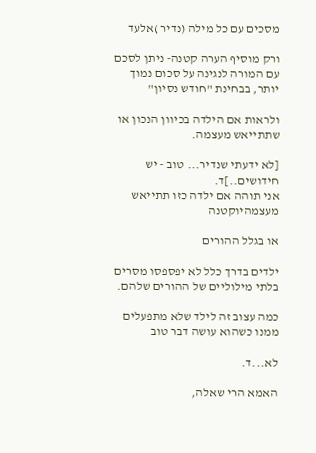מסכים עם כל מילה (נדיר )אלעד

ורק מוסיף הערה קטנה- ניתן לסכם עם המורה לנגינה על סכום נמוך יותר, בבחינת "חודש נסיון"

ולראות אם הילדה בכיוון הנכון או שתתייאש מעצמה.

[לא ידעתי שנדיר... טוב - יש חידושים..]ד.
אני תוהה אם ילדה כזו תתייאש מעצמהיוקטנה

או בגלל ההורים

ילדים בדרך כלל לא יפספסו מסרים בלתי מילוליים של ההורים שלהם.

כמה עצוב זה לילד שלא מתפעלים ממנו כשהוא עושה דבר טוב

לא...ד.

האמא הרי שאלה,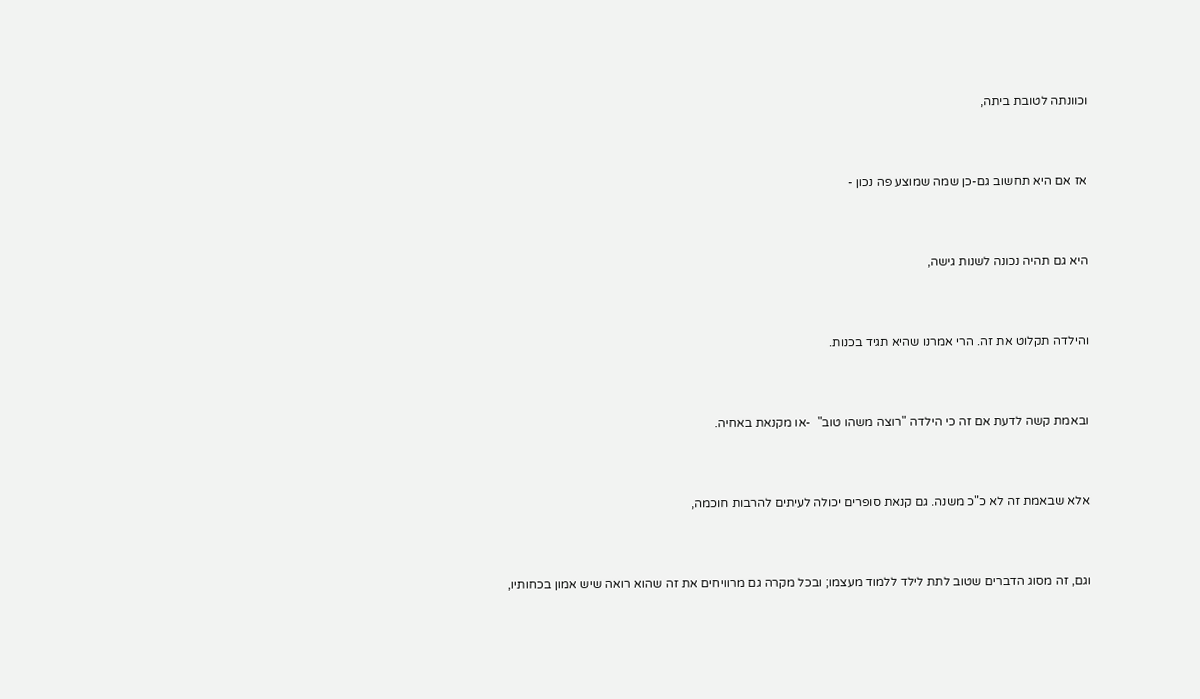וכוונתה לטובת ביתה,



אז אם היא תחשוב גם-כן שמה שמוצע פה נכון -



היא גם תהיה נכונה לשנות גישה,



והילדה תקלוט את זה. הרי אמרנו שהיא תגיד בכנות.



ובאמת קשה לדעת אם זה כי הילדה "רוצה משהו טוב"  -או מקנאת באחיה.



אלא שבאמת זה לא כ"כ משנה. גם קנאת סופרים יכולה לעיתים להרבות חוכמה,



וגם, זה מסוג הדברים שטוב לתת לילד ללמוד מעצמו; ובכל מקרה גם מרוויחים את זה שהוא רואה שיש אמון בכחותיו,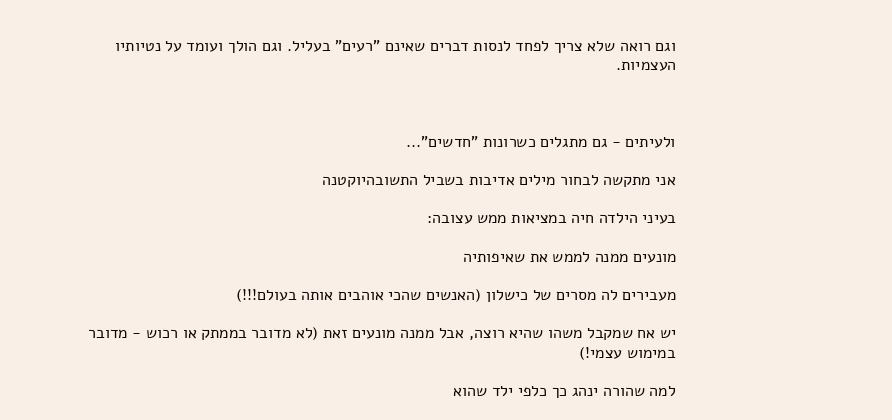וגם רואה שלא צריך לפחד לנסות דברים שאינם "רעים" בעליל. וגם הולך ועומד על נטיותיו העצמיות.



ולעיתים - גם מתגלים כשרונות "חדשים"...

אני מתקשה לבחור מילים אדיבות בשביל התשובהיוקטנה

בעיני הילדה חיה במציאות ממש עצובה:

מונעים ממנה לממש את שאיפותיה

מעבירים לה מסרים של כישלון (האנשים שהכי אוהבים אותה בעולם!!!)

יש אח שמקבל משהו שהיא רוצה, אבל ממנה מונעים זאת (לא מדובר בממתק או רכוש - מדובר במימוש עצמי!)

למה שהורה ינהג כך כלפי ילד שהוא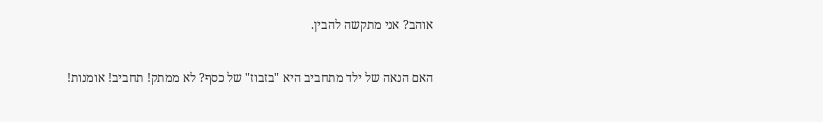אוהב? אני מתקשה להבין.

האם הנאה של ילד מתחביב היא "בזבוז" של כסף? לא ממתק! תחביב! אומנות!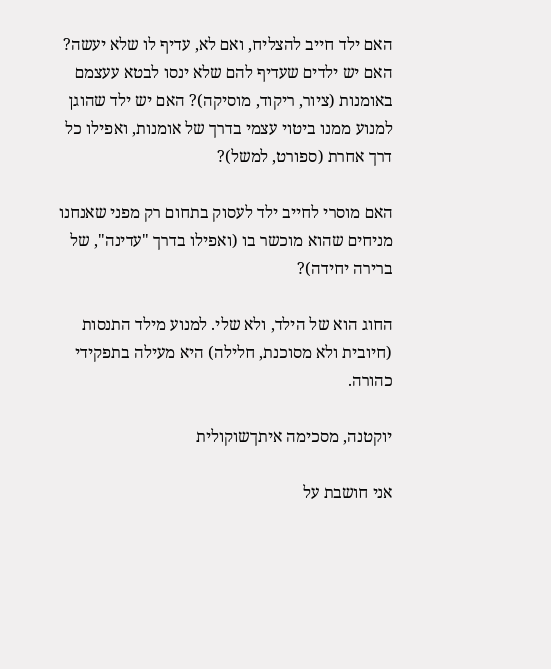האם ילד חייב להצליח, ואם לא, עדיף לו שלא יעשה? האם יש ילדים שעדיף להם שלא ינסו לבטא עעצמם באומנות (ציור, ריקוד, מוסיקה)? האם יש ילד שהוגן למנוע ממנו ביטוי עצמי בדרך של אומנות, ואפילו כל דרך אחרת (ספורט, למשל)?

האם מוסרי לחייב ילד לעסוק בתחום רק מפני שאנחנו מניחים שהוא מוכשר בו (ואפילו בדרך "עדינה", של ברירה יחידה)?

החוג הוא של הילד, ולא שלי. למנוע מילד התנסות (חיובית ולא מסוכנת, חלילה) היא מעילה בתפקידי כהורה.

יוקטנה, מסכימה איתךשוקולית

אני חושבת על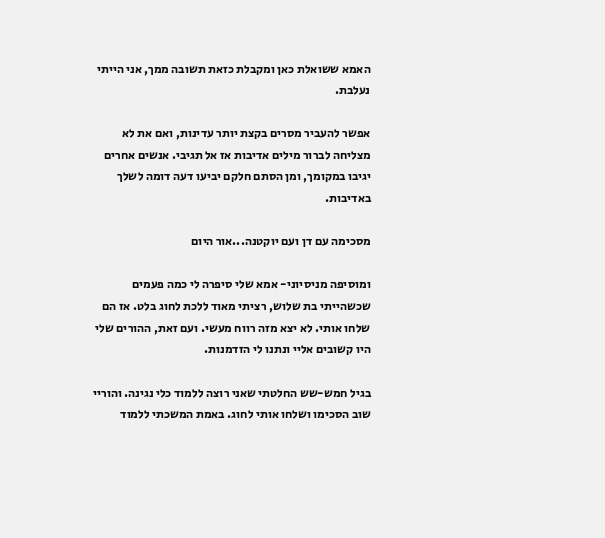האמא ששואלת כאן ומקבלת כזאת תשובה ממך, אני הייתי נעלבת.

אפשר להעביר מסרים בקצת יותר עדינות, ואם את לא מצליחה לברור מילים אדיבות אז אל תגיבי. אנשים אחרים יגיבו במקומך, ומן הסתם חלקם יביעו דעה דומה לשלך באדיבות.

מסכימה עם דן ועם יוקטנה...אור היום

ומוסיפה מניסיוני- אמא שלי סיפרה לי כמה פעמים שכשהייתי בת שלוש, רציתי מאוד ללכת לחוג בלט. אז הם שלחו אותי. לא יצא מזה רווח מעשי. ועם זאת, ההורים שלי היו קשובים אליי ונתנו לי הזדמנות.

בגיל חמש-שש החלטתי שאני רוצה ללמוד כלי נגינה. והוריי שוב הסכימו ושלחו אותי לחוג. באמת המשכתי ללמוד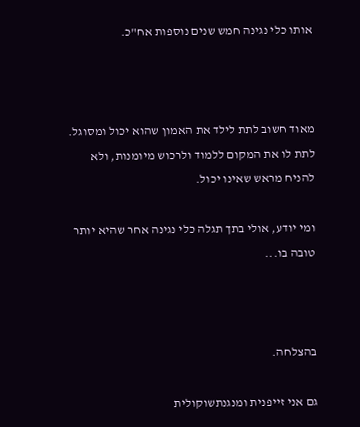אותו כלי נגינה חמש שנים נוספות אח"כ.



מאוד חשוב לתת לילד את האמון שהוא יכול ומסוגל. לתת לו את המקום ללמוד ולרכוש מיומנות, ולא להניח מראש שאינו יכול.

ומי יודע, אולי בתך תגלה כלי נגינה אחר שהיא יותר טובה בו...



בהצלחה.

גם אני זייפנית ומנגנתשוקולית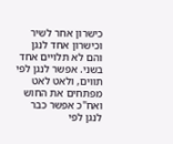כישרון אחר לשיר וכישרון אחד לנגן והם לא תלויים אחד בשני. אפשר לנגן לפי תווים, ולאט לאט מפתחים את החוש ואח"כ אפשר כבר לנגן לפי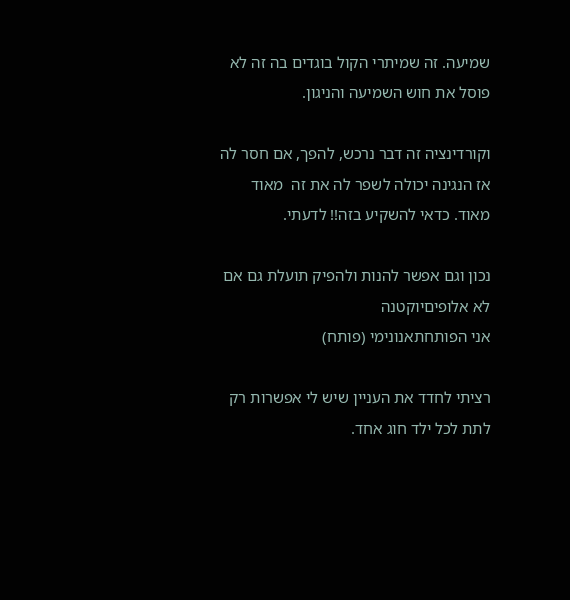שמיעה. זה שמיתרי הקול בוגדים בה זה לא פוסל את חוש השמיעה והניגון.

וקורדינציה זה דבר נרכש, להפך, אם חסר לה אז הנגינה יכולה לשפר לה את זה  מאוד מאוד. כדאי להשקיע בזה!! לדעתי.

נכון וגם אפשר להנות ולהפיק תועלת גם אם לא אלופיםיוקטנה
אני הפותחתאנונימי (פותח)

רציתי לחדד את העניין שיש לי אפשרות רק לתת לכל ילד חוג אחד.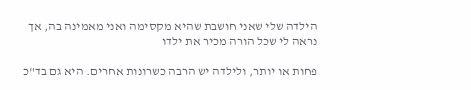הילדה שלי שאני חושבת שהיא מקסימה ואני מאמינה בה, אך נראה לי שכל הורה מכיר את ילדו

פחות או יותר, ולילדה יש הרבה כשרונות אחרים. היא גם בד"כ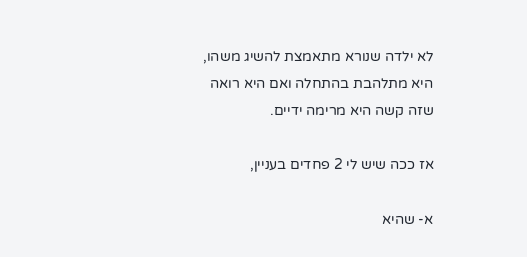לא ילדה שנורא מתאמצת להשיג משהו, היא מתלהבת בהתחלה ואם היא רואה שזה קשה היא מרימה ידיים.

אז ככה שיש לי 2 פחדים בעניין,

א- שהיא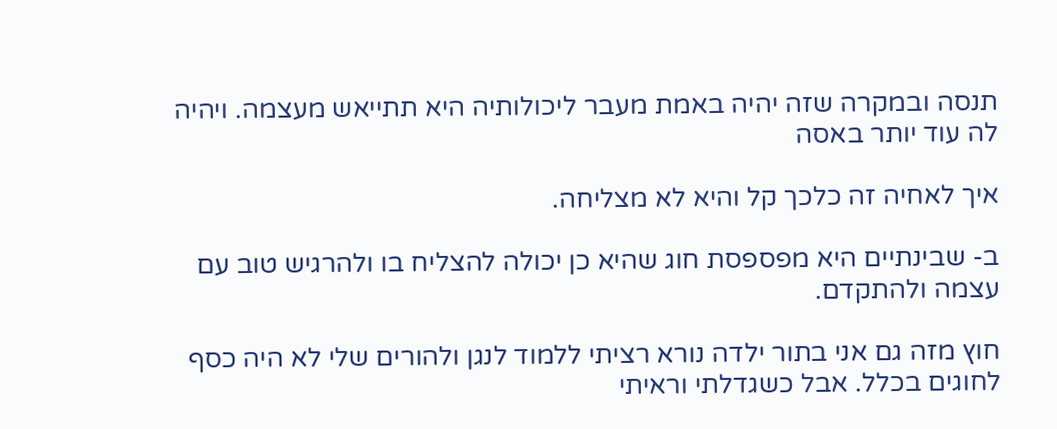תנסה ובמקרה שזה יהיה באמת מעבר ליכולותיה היא תתייאש מעצמה. ויהיה לה עוד יותר באסה

איך לאחיה זה כלכך קל והיא לא מצליחה.

ב- שבינתיים היא מפספסת חוג שהיא כן יכולה להצליח בו ולהרגיש טוב עם עצמה ולהתקדם.

חוץ מזה גם אני בתור ילדה נורא רציתי ללמוד לנגן ולהורים שלי לא היה כסף לחוגים בכלל. אבל כשגדלתי וראיתי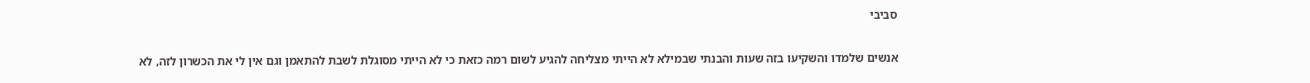סביבי

אנשים שלמדו והשקיעו בזה שעות והבנתי שבמילא לא הייתי מצליחה להגיע לשום רמה כזאת כי לא הייתי מסוגלת לשבת להתאמן וגם אין לי את הכשרון לזה, לא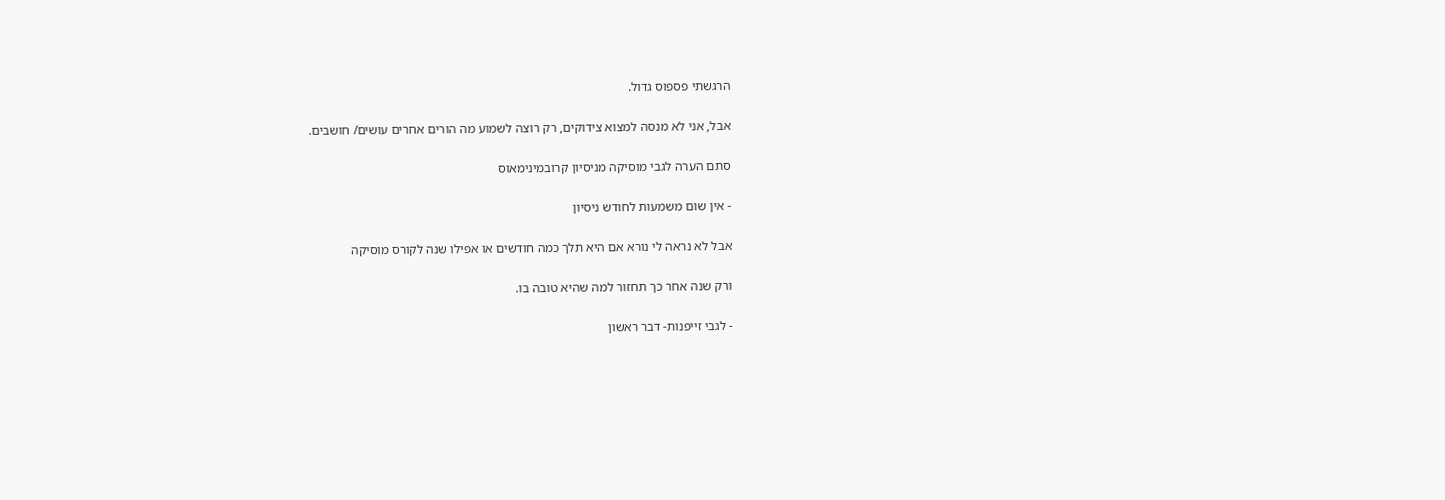הרגשתי פספוס גדול.

אבל, אני לא מנסה למצוא צידוקים, רק רוצה לשמוע מה הורים אחרים עושים/ חושבים.

סתם הערה לגבי מוסיקה מניסיון קרובמינימאוס

- אין שום משמעות לחודש ניסיון

אבל לא נראה לי נורא אם היא תלך כמה חודשים או אפילו שנה לקורס מוסיקה

ורק שנה אחר כך תחזור למה שהיא טובה בו.

- לגבי זייפנות- דבר ראשון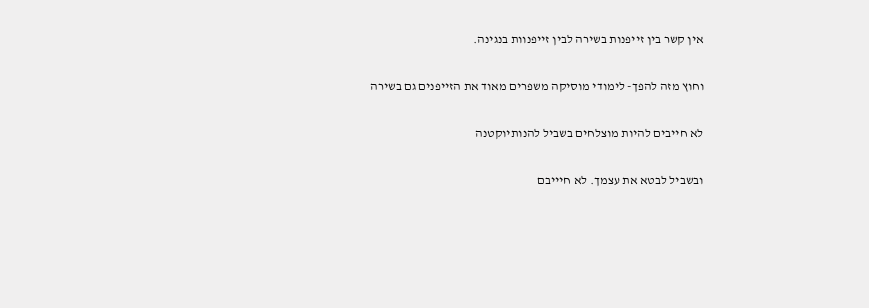אין קשר בין זייפנות בשירה לבין זייפנוות בנגינה.

וחוץ מזה להפך- לימודי מוסיקה משפרים מאוד את הזייפנים גם בשירה

לא חייבים להיות מוצלחים בשביל להנותיוקטנה

ובשביל לבטא את עצמך. לא חיייבם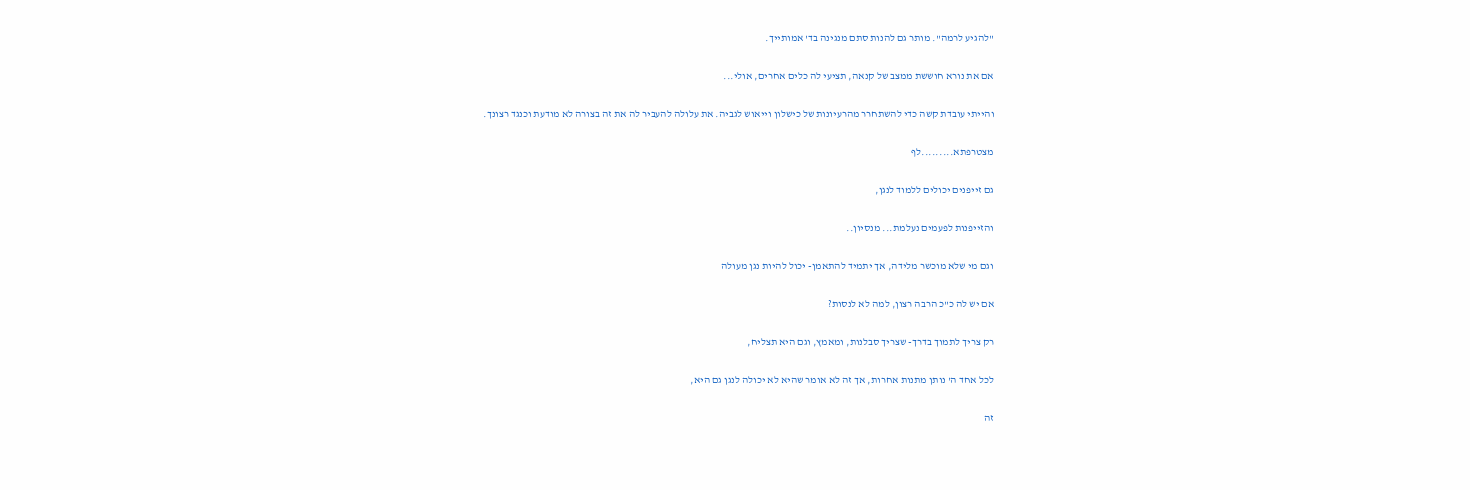"להגיע לרמה". מותר גם להנות סתם מנגינה בד' אמותייך.

אם את נורא חוששת ממצב של קנאה, תציעי לה כלים אחרים, אולי...

והייתי עובדת קשה כדי להשתחרר מהרעיונות של כישלון וייאוש לגביה. את עלולה להעביר לה את זה בצורה לא מודעת וכנגד רצונך.

מצטרפתא.........לף

גם זייפנים יכולים ללמוד לנגן,

והזייפנות לפעמים נעלמת... מנסיון..

וגם מי שלא מוכשר מלידה, אך יתמיד להתאמן- יכול להיות נגן מעולה

אם יש לה כ"כ הרבה רצון, למה לא לנסות?

רק צריך לתמוך בדרך- שצריך סבלנות, ומאמץ, וגם היא תצליח,

לכל אחד ה' נותן מתנות אחרות, אך זה לא אומר שהיא לא יכולה לנגן גם היא,

זה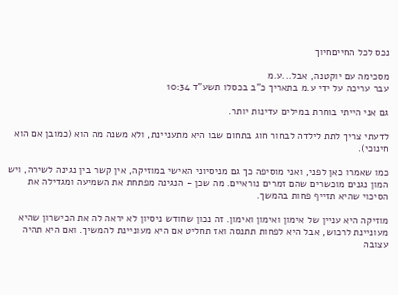נכס לכל החייםחיוך

מסכימה עם יוקטנה, אבל...ע.מ
עבר עריכה על ידי ע.מ בתאריך כ"ב בכסלו תשע"ד 10:34

גם אני הייתי בוחרת במילים עדינות יותר.

לדעתי צריך לתת לילדה לבחור חוג בתחום שבו היא מתעניינת, ולא משנה מה הוא (כמובן אם הוא חינוכי).

כמו שאמרו כאן לפני, ואני מוסיפה כך גם מניסיוני האישי במוזיקה, אין קשר בין נגינה לשירה, ויש המון נגנים מוכשרים שהם זמרים נוראיים. מה שכן - הנגינה מפתחת את השמיעה ומגדילה את הסיכוי שהיא תזייף פחות בהמשך.

מוזיקה היא עניין של אימון ואימון ואימון. זה נכון שחודש ניסיון לא יראה לה את הכישרון שהיא מעוניינת לרכוש, אבל היא לפחות תתנסה ואז תחליט אם היא מעוניינת להמשיך. ואם היא תהיה עצובה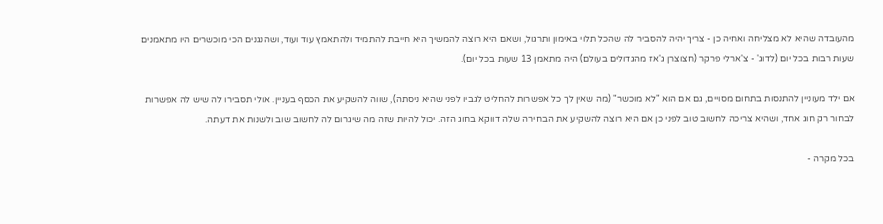מהעובדה שהיא לא מצליחה ואחיה כן - צריך יהיה להסביר לה שהכל תלוי באימון ותרגול, ושאם היא רוצה להמשיך היא חייבת להתמיד ולהתאמץ עוד ועוד, ושהנגנים הכי מוכשרים היו מתאמנים שעות רבות בכל יום (לדוג' - צ'ארלי פרקר (חצוצרן ג'אז מהגדולים בעולם) היה מתאמן 13 שעות בכל יום).

אם ילד מעוניין להתנסות בתחום מסויים, גם אם הוא "לא מוכשר" (מה שאין לך כל אפשרות להחליט לגביו לפני שהיא ניסתה), שווה להשקיע את הכסף בעניין. אולי תסבירו לה שיש לה אפשרות לבחור רק חוג אחד, ושהיא צריכה לחשוב טוב לפני כן אם היא רוצה להשקיע את הבחירה שלה דווקא בחוג הזה. יכול להיות שזה מה שיגרום לה לחשוב שוב ולשנות את דעתה.

בכל מקרה -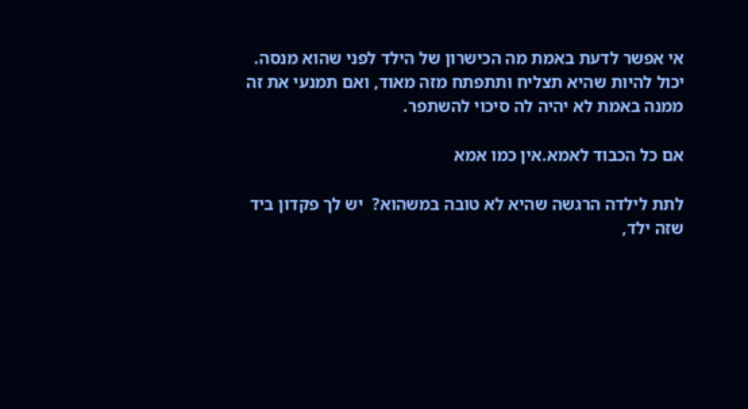אי אפשר לדעת באמת מה הכישרון של הילד לפני שהוא מנסה. יכול להיות שהיא תצליח ותתפתח מזה מאוד, ואם תמנעי את זה ממנה באמת לא יהיה לה סיכוי להשתפר.

אם כל הכבוד לאמא.אין כמו אמא

לתת לילדה הרגשה שהיא לא טובה במשהוא?  יש לך פקדון ביד שזה ילד,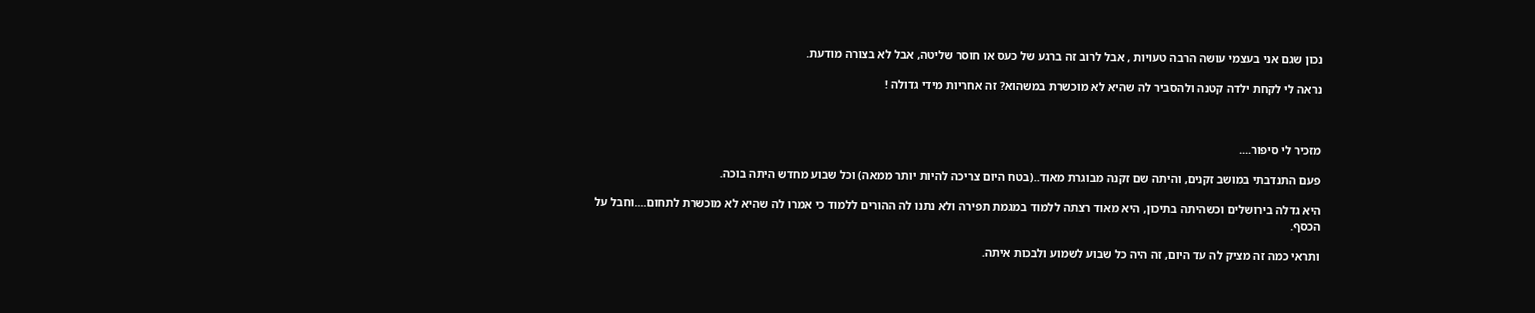נכון שגם אני בעצמי עושה הרבה טעויות , אבל לרוב זה ברגע של כעס או חוסר שליטה, אבל לא בצורה מודעת.

נראה לי לקחת ילדה קטנה ולהסביר לה שהיא לא מוכשרת במשהוא? זה אחריות מידי גדולה !



מזכיר לי סיפור....

פעם התנדבתי במושב זקנים, והיתה שם זקנה מבוגרת מאוד..(בטח היום צריכה להיות יותר ממאה) וכל שבוע מחדש היתה בוכה.

היא גדלה בירושלים וכשהיתה בתיכון, היא מאוד רצתה ללמוד במגמת תפירה ולא נתנו לה ההורים ללמוד כי אמרו לה שהיא לא מוכשרת לתחום....וחבל על הכסף.

ותראי כמה זה מציק לה עד היום, זה היה כל שבוע לשמוע ולבכות איתה.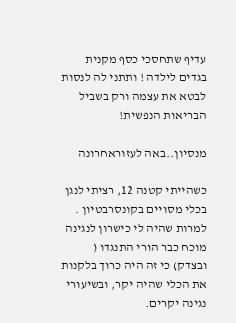עדיף שתחסכי כסף מקנית בגדים לילדה ! ותתני לה לנסות לבטא את עצמה ורק בשביל הבריאות הנפשית!

מנסיון..באה לעזוראחרונה

כשהייתי קטנה 12, רציתי לנגן בכלי מסויים בקונסרבטיון . למרות שהיה לי כישרון לנגינה מוכח כבר הורי התנגדו ( ובצדק) כי זה היה כרוך בלקנות את הכלי שהיה יקר, ובשיעורי נגינה יקרים.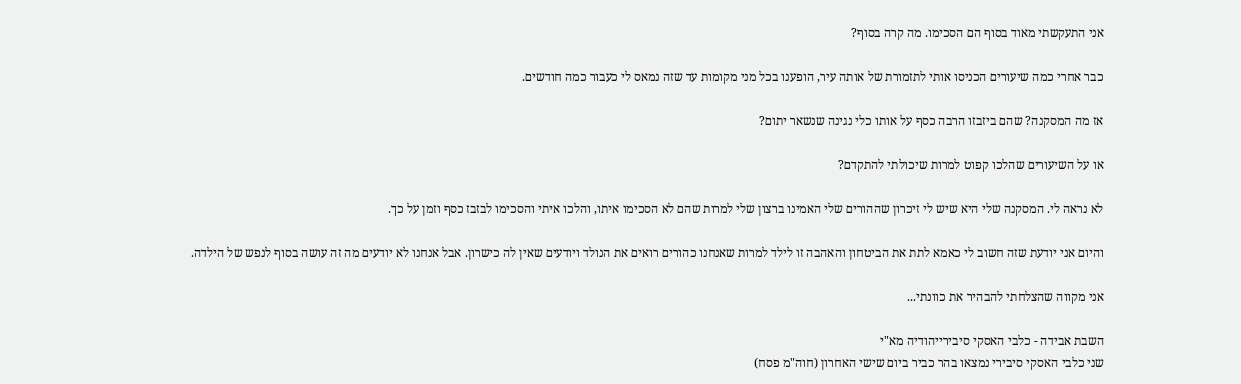אני התעקשתי מאוד בסוף הם הסכימו. מה קרה בסוף?

כבר אחרי כמה שיעורים הכניסו אותי לתזמורת של אותה עיר, הופענו בכל מני מקומות עד שזה נמאס לי כעבור כמה חודשים.

אז מה המסקנה? שהם ביזבזו הרבה כסף על אותו כלי נגינה שנשאר יתום?

או על השיעורים שהלכו קפוט למרות שיכולתי להתקדם?

לא נראה לי. המסקנה שלי היא שיש לי זיכרון שההורים שלי האמינו ברצון שלי למרות שהם לא הסכימו איתו, והלכו איתי והסכימו לבזבז כסף וזמן על כך.

והיום אני יודעת שזה חשוב לי כאמא לתת את הביטחון והאהבה זו לילד למרות שאנחנו כהורים רואים את הנולד ויודעים שאין לה כישרון. אבל אנחנו לא יודעים מה זה עושה בסוף לנפש של הילדה.

אני מקווה שהצלחתי להבהיר את כוונתי...

השבת אבידה - כלבי האסקי סיבירייהודיה מא"י
שני כלבי האסקי סיבירי נמצאו בהר כביר ביום שישי האחרון (חוה"מ פסח)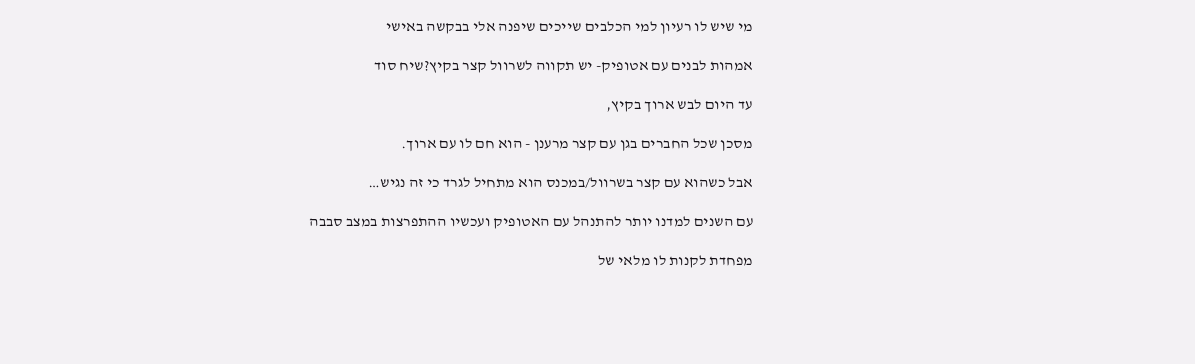מי שיש לו רעיון למי הכלבים שייכים שיפנה אלי בבקשה באישי

אמהות לבנים עם אטופיק- יש תקווה לשרוול קצר בקיץ?שיח סוד

עד היום לבש ארוך בקיץ,

מסכן שכל החברים בגן עם קצר מרענן - הוא חם לו עם ארוך.

אבל כשהוא עם קצר בשרוול/במכנס הוא מתחיל לגרד כי זה נגיש…

עם השנים למדנו יותר להתנהל עם האטופיק ועכשיו ההתפרצות במצב סבבה

מפחדת לקנות לו מלאי של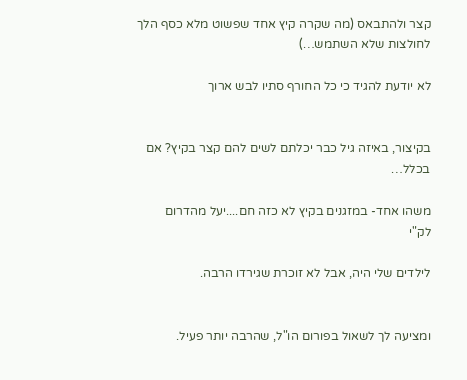קצר ולהתבאס (מה שקרה קיץ אחד שפשוט מלא כסף הלך לחולצות שלא השתמש…)

לא יודעת להגיד כי כל החורף סתיו לבש ארוך


בקיצור, באיזה גיל כבר יכלתם לשים להם קצר בקיץ? אם בכלל…

משהו אחד- במזגנים בקיץ לא כזה חם....יעל מהדרום
לק"י

לילדים שלי היה, אבל לא זוכרת שגירדו הרבה.


ומציעה לך לשאול בפורום הו"ל, שהרבה יותר פעיל.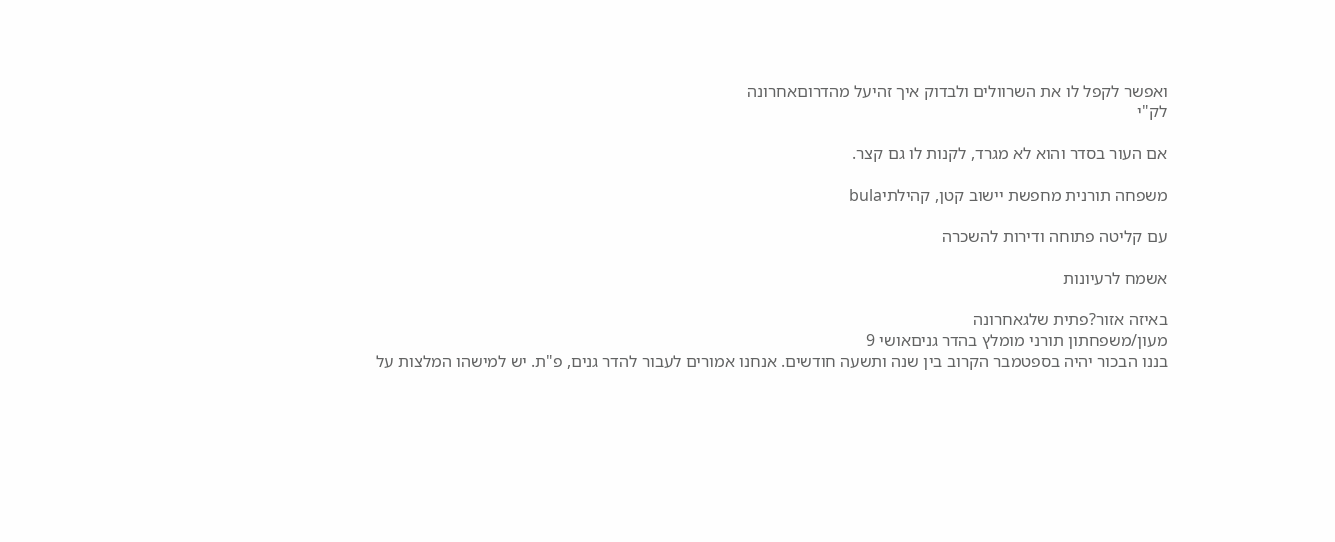ואפשר לקפל לו את השרוולים ולבדוק איך זהיעל מהדרוםאחרונה
לק"י

אם העור בסדר והוא לא מגרד, לקנות לו גם קצר.

משפחה תורנית מחפשת יישוב קטן, קהילתיbula

עם קליטה פתוחה ודירות להשכרה

אשמח לרעיונות

באיזה אזור?פתית שלגאחרונה
מעון/משפחתון תורני מומלץ בהדר גניםאושי 9
בננו הבכור יהיה בספטמבר הקרוב בין שנה ותשעה חודשים. אנחנו אמורים לעבור להדר גנים, פ"ת. יש למישהו המלצות על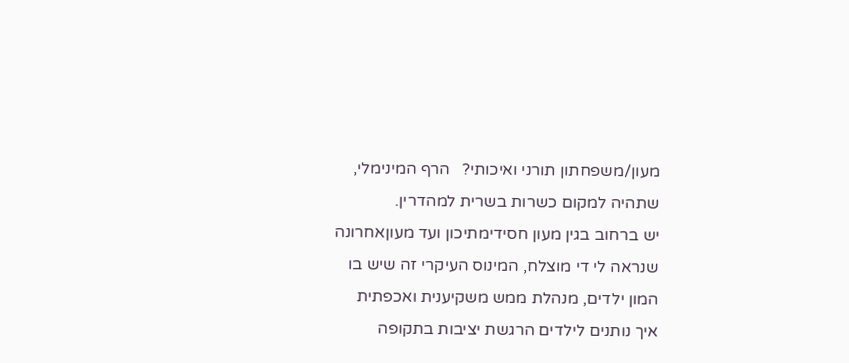מעון/משפחתון תורני ואיכותי?   הרף המינימלי, שתהיה למקום כשרות בשרית למהדרין.
יש ברחוב בגין מעון חסידימתיכון ועד מעוןאחרונה
שנראה לי די מוצלח, המינוס העיקרי זה שיש בו המון ילדים, מנהלת ממש משקיענית ואכפתית
איך נותנים לילדים הרגשת יציבות בתקופה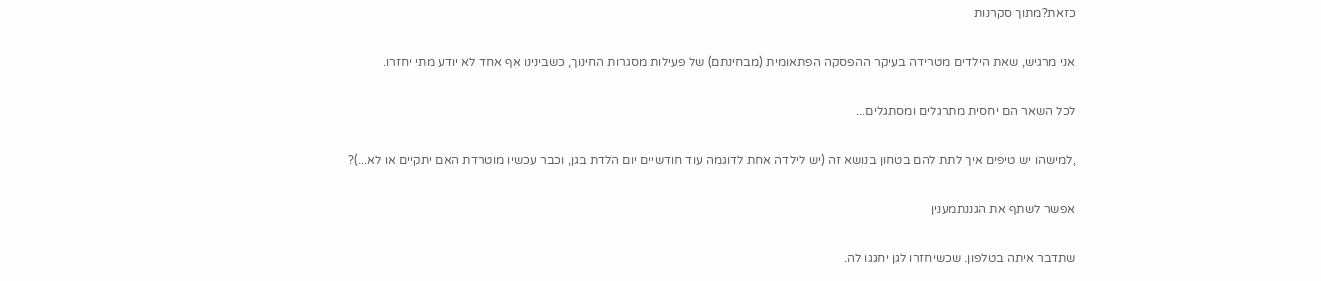כזאת?מתוך סקרנות

אני מרגיש, שאת הילדים מטרידה בעיקר ההפסקה הפתאומית (מבחינתם) של פעילות מסגרות החינוך, כשבינינו אף אחד לא יודע מתי יחזרו.

לכל השאר הם יחסית מתרגלים ומסתגלים...

,למישהו יש טיפים איך לתת להם בטחון בנושא זה (יש לילדה אחת לדוגמה עוד חודשיים יום הלדת בגן, וכבר עכשיו מוטרדת האם יתקיים או לא...)?

אפשר לשתף את הגננתמענין

שתדבר איתה בטלפון. שכשיחזרו לגן יחגגו לה.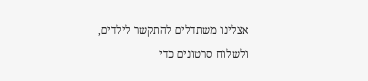אצלינו משתדלים להתקשר לילדים, ולשלוח סרטונים כדי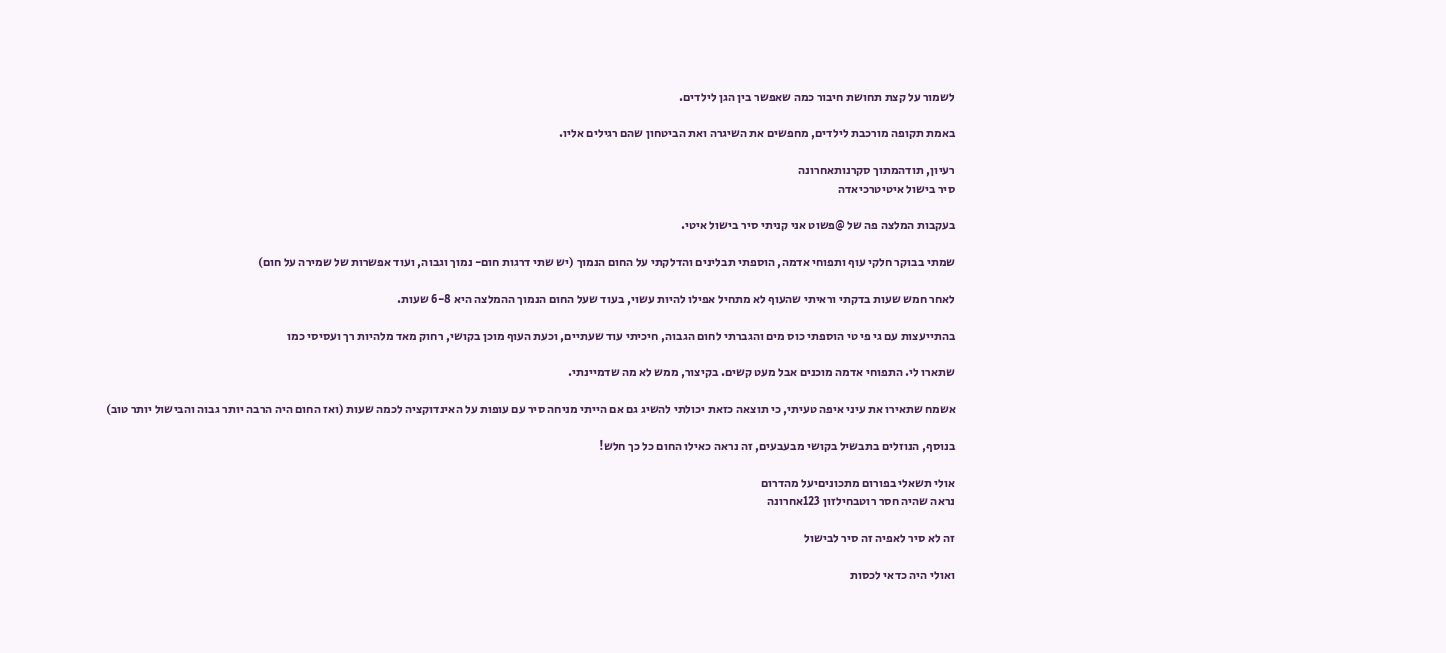לשמור על קצת תחושת חיבור כמה שאפשר בין הגן לילדים.

באמת תקופה מורכבת לילדים, מחפשים את השיגרה ואת הביטחון שהם רגילים אליו.

רעיון, תודהמתוך סקרנותאחרונה
סיר בישול איטיטרכיאדה

בעקבות המלצה פה של @פשוט אני קניתי סיר בישול איטי.

שמתי בבוקר חלקי עוף ותפוחי אדמה, הוספתי תבלינים והדלקתי על החום הנמוך (יש שתי דרגות חום- נמוך וגבוה, ועוד אפשרות של שמירה על חום)

לאחר חמש שעות בדקתי וראיתי שהעוף לא מתחיל אפילו להיות עשוי, בעוד שעל החום הנמוך ההמלצה היא 6-8 שעות.

בהתייעצות עם גי פי טי הוספתי כוס מים והגברתי לחום הגבוה, חיכיתי עוד שעתיים, וכעת העוף מוכן בקושי, רחוק מאד מלהיות רך ועסיסי כמו

שתארו לי. התפוחי אדמה מוכנים אבל מעט קשים. בקיצור, ממש לא מה שדמיינתי.

אשמח שתאירו את עיני איפה טעיתי, כי תוצאה כזאת יכולתי להשיג גם אם הייתי מניחה סיר עם עופות על האינדוקציה לכמה שעות (ואז החום היה הרבה יותר גבוה והבישול יותר טוב)

בנוסף, הנוזלים בתבשיל בקושי מבעבעים, זה נראה כאילו החום כל כך חלש!

אולי תשאלי בפורום מתכוניםיעל מהדרום
נראה שהיה חסר רוטבחילזון 123אחרונה

זה לא סיר לאפיה זה סיר לבישול

ואולי היה כדאי לכסות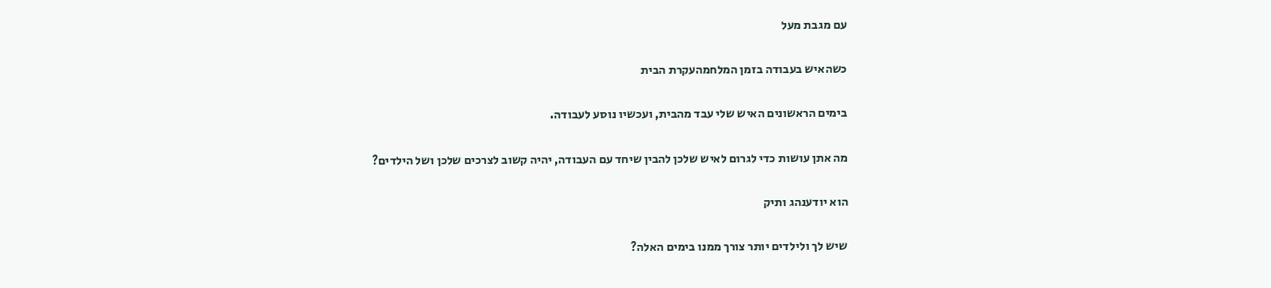עם מגבת מעל

כשהאיש בעבודה בזמן המלחמהעקרת הבית

בימים הראשונים האיש שלי עבד מהבית, ועכשיו נוסע לעבודה.

מה אתן עושות כדי לגרום לאיש שלכן להבין שיחד עם העבודה, יהיה קשוב לצרכים שלכן ושל הילדים?

הוא יודענהג ותיק

שיש לך ולילדים יותר צורך ממנו בימים האלה?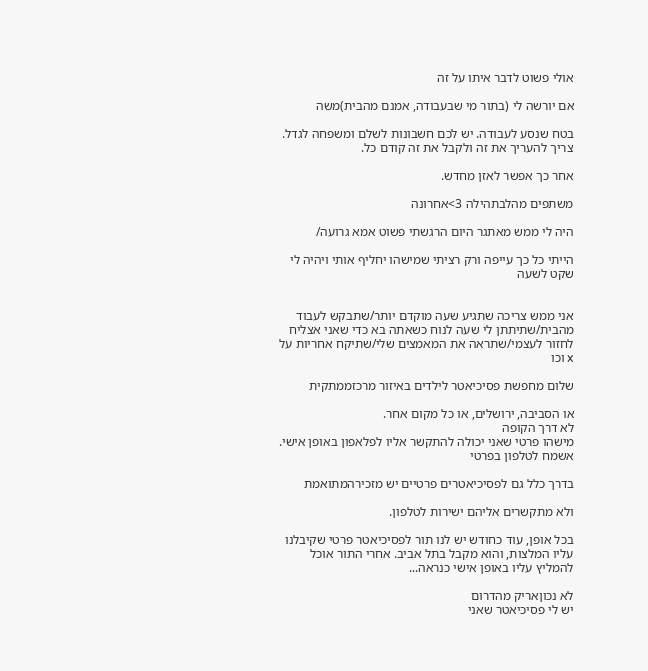אולי פשוט לדבר איתו על זה

אם יורשה לי (בתור מי שבעבודה, אמנם מהבית)משה

בטח שנסע לעבודה. יש לכם חשבונות לשלם ומשפחה לגדל. צריך להעריך את זה ולקבל את זה קודם כל.

אחר כך אפשר לאזן מחדש.

משתפים מהלבתהילה 3>אחרונה

היה לי ממש מאתגר היום הרגשתי פשוט אמא גרועה/

הייתי כל כך עייפה ורק רציתי שמישהו יחליף אותי ויהיה לי שקט לשעה


אני ממש צריכה שתגיע שעה מוקדם יותר/שתבקש לעבוד מהבית/שתיתתן לי שעה לנוח כשאתה בא כדי שאני אצליח לחזור לעצמי/שתראה את המאמצים שלי/שתיקח אחריות על x וכו

שלום מחפשת פסיכיאטר לילדים באיזור מרכזממתקית

או הסביבה, ירושלים, או כל מקום אחר.
לא דרך הקופה
מישהו פרטי שאני יכולה להתקשר אליו לפלאפון באופן אישי.
אשמח לטלפון בפרטי

בדרך כלל גם לפסיכיאטרים פרטיים יש מזכירהמתואמת

ולא מתקשרים אליהם ישירות לטלפון.

בכל אופן, עוד כחודש יש לנו תור לפסיכיאטר פרטי שקיבלנו עליו המלצות, והוא מקבל בתל אביב. אחרי התור אוכל להמליץ עליו באופן אישי כנראה...

לא נכוןאריק מהדרום
יש לי פסיכיאטר שאני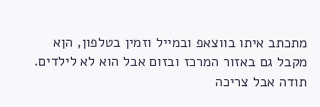מתכתב איתו בווצאפ ובמייל וזמין בטלפון, הןא מקבל גם באזור המרכז ובזום אבל הוא לא לילדים.
תודה אבל צריכה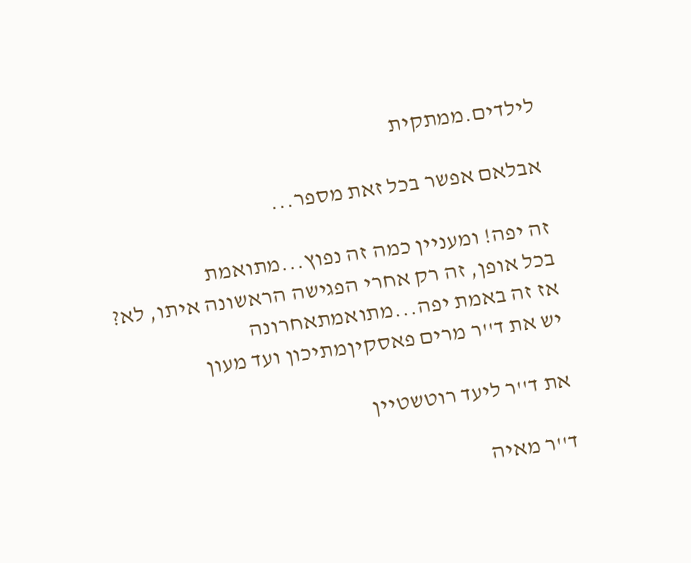לילדים.ממתקית

אבלאם אפשר בכל זאת מספר...

זה יפה! ומעניין כמה זה נפוץ...מתואמת
בכל אופן, זה רק אחרי הפגישה הראשונה איתו, לא?
אז זה באמת יפה...מתואמתאחרונה
יש את ד''ר מרים פאסקיןמתיכון ועד מעון

את ד''ר ליעד רוטשטיין

ד''ר מאיה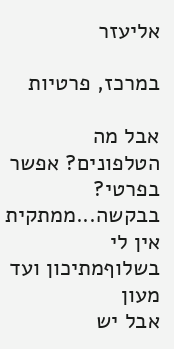אליעזר

במרכז, פרטיות

אבל מה הטלפונים? אפשר בפרטי? בבקשה...ממתקית
אין לי בשלוףמתיכון ועד מעון
אבל יש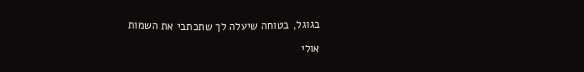בגוגל, בטוחה שיעלה לך שתכתבי את השמות

אולי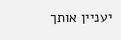יעניין אותך